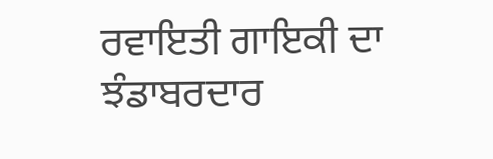ਰਵਾਇਤੀ ਗਾਇਕੀ ਦਾ ਝੰਡਾਬਰਦਾਰ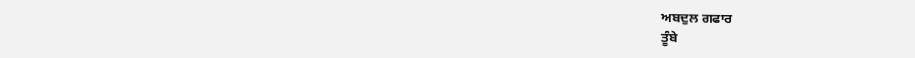ਅਬਦੁਲ ਗਫਾਰ
ਤੂੰਬੇ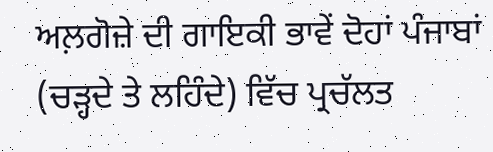ਅਲ਼ਗੋਜ਼ੇ ਦੀ ਗਾਇਕੀ ਭਾਵੇਂ ਦੋਹਾਂ ਪੰਜਾਬਾਂ (ਚੜ੍ਹਦੇ ਤੇ ਲਹਿੰਦੇ) ਵਿੱਚ ਪ੍ਰਚੱਲਤ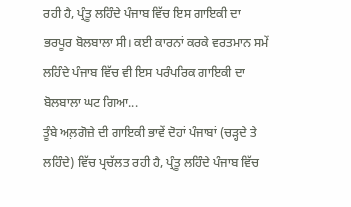ਰਹੀ ਹੈ, ਪ੍ਰੰਤੂ ਲਹਿੰਦੇ ਪੰਜਾਬ ਵਿੱਚ ਇਸ ਗਾਇਕੀ ਦਾ ਭਰਪੂਰ ਬੋਲਬਾਲਾ ਸੀ। ਕਈ ਕਾਰਨਾਂ ਕਰਕੇ ਵਰਤਮਾਨ ਸਮੇਂ ਲਹਿੰਦੇ ਪੰਜਾਬ ਵਿੱਚ ਵੀ ਇਸ ਪਰੰਪਰਿਕ ਗਾਇਕੀ ਦਾ ਬੋਲਬਾਲਾ ਘਟ ਗਿਆ...
ਤੂੰਬੇ ਅਲ਼ਗੋਜ਼ੇ ਦੀ ਗਾਇਕੀ ਭਾਵੇਂ ਦੋਹਾਂ ਪੰਜਾਬਾਂ (ਚੜ੍ਹਦੇ ਤੇ ਲਹਿੰਦੇ) ਵਿੱਚ ਪ੍ਰਚੱਲਤ ਰਹੀ ਹੈ, ਪ੍ਰੰਤੂ ਲਹਿੰਦੇ ਪੰਜਾਬ ਵਿੱਚ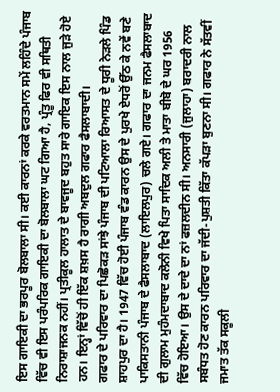ਇਸ ਗਾਇਕੀ ਦਾ ਭਰਪੂਰ ਬੋਲਬਾਲਾ ਸੀ। ਕਈ ਕਾਰਨਾਂ ਕਰਕੇ ਵਰਤਮਾਨ ਸਮੇਂ ਲਹਿੰਦੇ ਪੰਜਾਬ ਵਿੱਚ ਵੀ ਇਸ ਪਰੰਪਰਿਕ ਗਾਇਕੀ ਦਾ ਬੋਲਬਾਲਾ ਘਟ ਗਿਆ ਹੈ, ਪ੍ਰੰਤੂ ਫਿਰ ਵੀ ਸਥਿਤੀ ਨਿਰਾਸ਼ਾਜਨਕ ਨਹੀਂ। ਪ੍ਰਤੀਕੂਲ ਹਾਲਾਤ ਦੇ ਬਾਵਜੂਦ ਬਹੁਤ ਸਾਰੇ ਗਾਇਕ ਇਸ ਨਾਲ ਜੁੜੇ ਹੋਏ ਹਨ। ਇਨ੍ਹਾਂ ਵਿੱਚੋਂ ਹੀ ਇੱਕ ਸ਼ਖ਼ਸ ਹੈ ਰਾਗੀ ਅਬਦੁਲ ਗਫਾਰ ਫੈਸਲਾਬਾਦੀ।
ਗਫਾਰ ਦੇ ਪਰਿਵਾਰ ਦਾ ਪਿਛੋਕੜ ਸਾਂਝੇ ਪੰਜਾਬ ਦੀ ਪਟਿਆਲਾ ਰਿਆਸਤ ਦੇ ਧੂਰੀ ਨੇੜਲੇ ਪਿੰਡ ਸ਼ਾਹਪੁਰ ਦਾ ਹੈ। 1947 ਵਿੱਚ ਹੋਈ ਪੰਜਾਬ ਵੰਡ ਕਾਰਨ ਉਸ ਦੇ ਪੁਰਖੇ ਏਧਰੋਂ ਉੱਠ ਕੇ ਨਵੇਂ ਬਣੇ ਪਾਕਿਸਤਾਨੀ ਪੰਜਾਬ ਦੇ ਫੈਸਲਾਬਾਦ (ਲਾਇਲਪੁਰ) ਚਲੇ ਗਏ। ਗਫਾਰ ਦਾ ਜਨਮ ਫੈਸਲਾਬਾਦ ਦੀ ਗੁਲਾਮ ਮੁਹੰਮਦਾਬਾਦ ਕਲੋਨੀ ਵਿਖੇ ਪਿਤਾ ਸਾਦਿਕ ਅਲੀ ਤੇ ਮਾਤਾ ਬੀਬੋ ਦੇ ਘਰ 1956 ਵਿੱਚ ਹੋਇਆ। ਉਸ ਦੇ ਦਾਦੇ ਦਾ ਨਾਂ ਫਜ਼ਲਦੀਨ ਸੀ। ਅਨਸਾਰੀ (ਜੁਲਾਹਾ) ਬਰਾਦਰੀ ਨਾਲ ਸਬੰਧਤ ਹੋਣ ਕਾਰਨ ਪਰਿਵਾਰ ਦਾ ਜੱਦੀ-ਪੁਸ਼ਤੀ ਕਿੱਤਾ ਕੱਪੜਾ ਬੁਣਨਾ ਸੀ। ਗਫਾਰ ਨੇ ਸੱਤਵੀਂ ਜਮਾਤ ਤੱਕ ਸਕੂਲੀ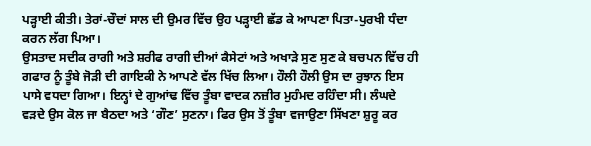ਪੜ੍ਹਾਈ ਕੀਤੀ। ਤੇਰਾਂ-ਚੌਦਾਂ ਸਾਲ ਦੀ ਉਮਰ ਵਿੱਚ ਉਹ ਪੜ੍ਹਾਈ ਛੱਡ ਕੇ ਆਪਣਾ ਪਿਤਾ-ਪੁਰਖੀ ਧੰਦਾ ਕਰਨ ਲੱਗ ਪਿਆ।
ਉਸਤਾਦ ਸਦੀਕ ਰਾਗੀ ਅਤੇ ਸ਼ਰੀਫ ਰਾਗੀ ਦੀਆਂ ਕੈਸੇਟਾਂ ਅਤੇ ਅਖਾੜੇ ਸੁਣ ਸੁਣ ਕੇ ਬਚਪਨ ਵਿੱਚ ਹੀ ਗਫਾਰ ਨੂੰ ਤੂੰਬੇ ਜੋੜੀ ਦੀ ਗਾਇਕੀ ਨੇ ਆਪਣੇ ਵੱਲ ਖਿੱਚ ਲਿਆ। ਹੌਲੀ ਹੌਲੀ ਉਸ ਦਾ ਰੁਝਾਨ ਇਸ ਪਾਸੇ ਵਧਦਾ ਗਿਆ। ਇਨ੍ਹਾਂ ਦੇ ਗੁਆਂਢ ਵਿੱਚ ਤੂੰਬਾ ਵਾਦਕ ਨਜ਼ੀਰ ਮੁਹੰਮਦ ਰਹਿੰਦਾ ਸੀ। ਲੰਘਦੇ ਵੜਦੇ ਉਸ ਕੋਲ ਜਾ ਬੈਠਦਾ ਅਤੇ ‘ਗੌਣ’ ਸੁਣਨਾ। ਫਿਰ ਉਸ ਤੋਂ ਤੂੰਬਾ ਵਜਾਉਣਾ ਸਿੱਖਣਾ ਸ਼ੁਰੂ ਕਰ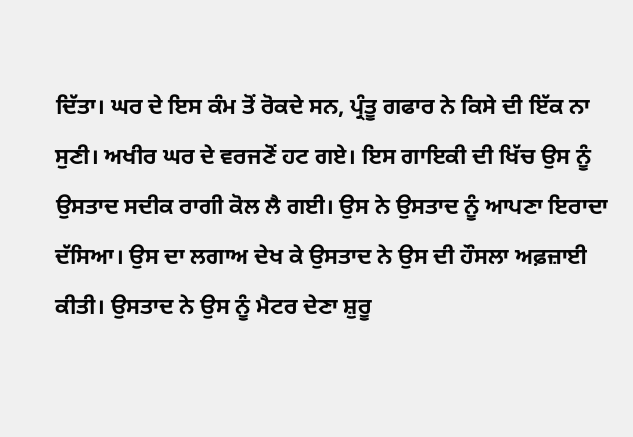ਦਿੱਤਾ। ਘਰ ਦੇ ਇਸ ਕੰਮ ਤੋਂ ਰੋਕਦੇ ਸਨ, ਪ੍ਰੰਤੂ ਗਫਾਰ ਨੇ ਕਿਸੇ ਦੀ ਇੱਕ ਨਾ ਸੁਣੀ। ਅਖੀਰ ਘਰ ਦੇ ਵਰਜਣੋਂ ਹਟ ਗਏ। ਇਸ ਗਾਇਕੀ ਦੀ ਖਿੱਚ ਉਸ ਨੂੰ ਉਸਤਾਦ ਸਦੀਕ ਰਾਗੀ ਕੋਲ ਲੈ ਗਈ। ਉਸ ਨੇ ਉਸਤਾਦ ਨੂੰ ਆਪਣਾ ਇਰਾਦਾ ਦੱਸਿਆ। ਉਸ ਦਾ ਲਗਾਅ ਦੇਖ ਕੇ ਉਸਤਾਦ ਨੇ ਉਸ ਦੀ ਹੌਸਲਾ ਅਫ਼ਜ਼ਾਈ ਕੀਤੀ। ਉਸਤਾਦ ਨੇ ਉਸ ਨੂੰ ਮੈਟਰ ਦੇਣਾ ਸ਼ੁਰੂ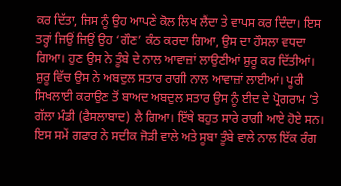ਕਰ ਦਿੱਤਾ, ਜਿਸ ਨੂੰ ਉਹ ਆਪਣੇ ਕੋਲ ਲਿਖ ਲੈਂਦਾ ਤੇ ਵਾਪਸ ਕਰ ਦਿੰਦਾ। ਇਸ ਤਰ੍ਹਾਂ ਜਿਉਂ ਜਿਉਂ ਉਹ ‘ਗੌਣ’ ਕੰਠ ਕਰਦਾ ਗਿਆ, ਉਸ ਦਾ ਹੌਸਲਾ ਵਧਦਾ ਗਿਆ। ਹੁਣ ਉਸ ਨੇ ਤੂੰਬੇ ਦੇ ਨਾਲ ਆਵਾਜ਼ਾਂ ਲਾਉਣੀਆਂ ਸ਼ੁਰੂ ਕਰ ਦਿੱਤੀਆਂ। ਸ਼ੁਰੂ ਵਿੱਚ ਉਸ ਨੇ ਅਬਦੁਲ ਸਤਾਰ ਰਾਗੀ ਨਾਲ ਆਵਾਜ਼ਾਂ ਲਾਈਆਂ। ਪੂਰੀ ਸਿਖਲਾਈ ਕਰਾਉਣ ਤੋਂ ਬਾਅਦ ਅਬਦੁਲ ਸਤਾਰ ਉਸ ਨੂੰ ਈਦ ਦੇ ਪ੍ਰੋਗਰਾਮ ’ਤੇ ਗੱਲਾ ਮੰਡੀ (ਫੈਸਲਾਬਾਦ) ਲੈ ਗਿਆ। ਇੱਥੇ ਬਹੁਤ ਸਾਰੇ ਰਾਗੀ ਆਏ ਹੋਏ ਸਨ। ਇਸ ਸਮੇਂ ਗਫਾਰ ਨੇ ਸਦੀਕ ਜੋੜੀ ਵਾਲੇ ਅਤੇ ਸੂਬਾ ਤੂੰਬੇ ਵਾਲੇ ਨਾਲ ਇੱਕ ਰੰਗ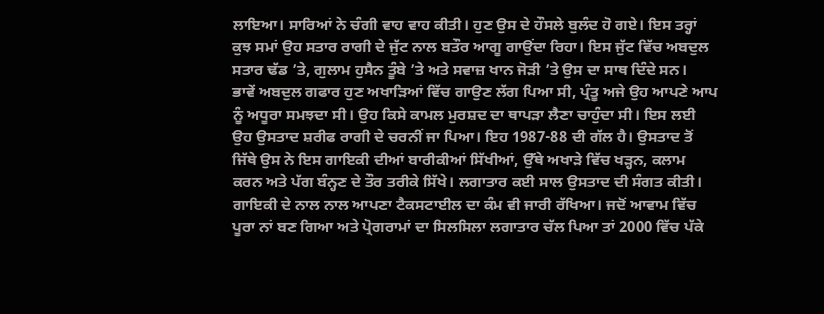ਲਾਇਆ। ਸਾਰਿਆਂ ਨੇ ਚੰਗੀ ਵਾਹ ਵਾਹ ਕੀਤੀ। ਹੁਣ ਉਸ ਦੇ ਹੌਸਲੇ ਬੁਲੰਦ ਹੋ ਗਏ। ਇਸ ਤਰ੍ਹਾਂ ਕੁਝ ਸਮਾਂ ਉਹ ਸਤਾਰ ਰਾਗੀ ਦੇ ਜੁੱਟ ਨਾਲ ਬਤੌਰ ਆਗੂ ਗਾਉਂਦਾ ਰਿਹਾ। ਇਸ ਜੁੱਟ ਵਿੱਚ ਅਬਦੁਲ ਸਤਾਰ ਢੱਡ ’ਤੇ, ਗੁਲਾਮ ਹੁਸੈਨ ਤੂੰਬੇ ’ਤੇ ਅਤੇ ਸਵਾਜ਼ ਖਾਨ ਜੋੜੀ ’ਤੇ ਉਸ ਦਾ ਸਾਥ ਦਿੰਦੇ ਸਨ।
ਭਾਵੇਂ ਅਬਦੁਲ ਗਫਾਰ ਹੁਣ ਅਖਾੜਿਆਂ ਵਿੱਚ ਗਾਉਣ ਲੱਗ ਪਿਆ ਸੀ, ਪ੍ਰੰਤੂ ਅਜੇ ਉਹ ਆਪਣੇ ਆਪ ਨੂੰ ਅਧੂਰਾ ਸਮਝਦਾ ਸੀ। ਉਹ ਕਿਸੇ ਕਾਮਲ ਮੁਰਸ਼ਦ ਦਾ ਥਾਪੜਾ ਲੈਣਾ ਚਾਹੁੰਦਾ ਸੀ। ਇਸ ਲਈ ਉਹ ਉਸਤਾਦ ਸ਼ਰੀਫ ਰਾਗੀ ਦੇ ਚਰਨੀਂ ਜਾ ਪਿਆ। ਇਹ 1987-88 ਦੀ ਗੱਲ ਹੈ। ਉਸਤਾਦ ਤੋਂ ਜਿੱਥੇ ਉਸ ਨੇ ਇਸ ਗਾਇਕੀ ਦੀਆਂ ਬਾਰੀਕੀਆਂ ਸਿੱਖੀਆਂ, ਉੱਥੇ ਅਖਾੜੇ ਵਿੱਚ ਖੜ੍ਹਨ, ਕਲਾਮ ਕਰਨ ਅਤੇ ਪੱਗ ਬੰਨ੍ਹਣ ਦੇ ਤੌਰ ਤਰੀਕੇ ਸਿੱਖੇ। ਲਗਾਤਾਰ ਕਈ ਸਾਲ ਉਸਤਾਦ ਦੀ ਸੰਗਤ ਕੀਤੀ। ਗਾਇਕੀ ਦੇ ਨਾਲ ਨਾਲ ਆਪਣਾ ਟੈਕਸਟਾਈਲ ਦਾ ਕੰਮ ਵੀ ਜਾਰੀ ਰੱਖਿਆ। ਜਦੋਂ ਆਵਾਮ ਵਿੱਚ ਪੂਰਾ ਨਾਂ ਬਣ ਗਿਆ ਅਤੇ ਪ੍ਰੋਗਰਾਮਾਂ ਦਾ ਸਿਲਸਿਲਾ ਲਗਾਤਾਰ ਚੱਲ ਪਿਆ ਤਾਂ 2000 ਵਿੱਚ ਪੱਕੇ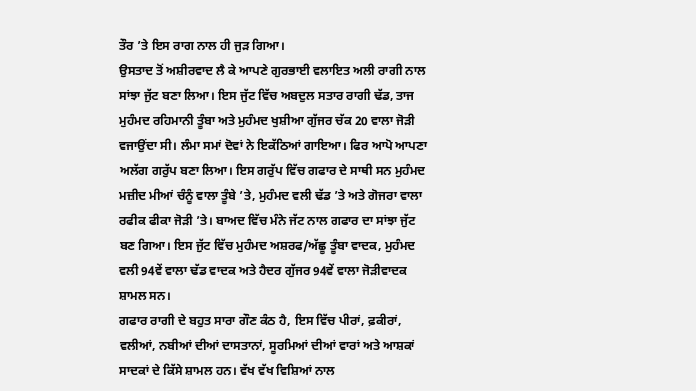ਤੌਰ ’ਤੇ ਇਸ ਰਾਗ ਨਾਲ ਹੀ ਜੁੜ ਗਿਆ।
ਉਸਤਾਦ ਤੋਂ ਅਸ਼ੀਰਵਾਦ ਲੈ ਕੇ ਆਪਣੇ ਗੁਰਭਾਈ ਵਲਾਇਤ ਅਲੀ ਰਾਗੀ ਨਾਲ ਸਾਂਝਾ ਜੁੱਟ ਬਣਾ ਲਿਆ। ਇਸ ਜੁੱਟ ਵਿੱਚ ਅਬਦੁਲ ਸਤਾਰ ਰਾਗੀ ਢੱਡ, ਤਾਜ ਮੁਹੰਮਦ ਰਹਿਮਾਨੀ ਤੂੰਬਾ ਅਤੇ ਮੁਹੰਮਦ ਖੁਸ਼ੀਆ ਗੁੱਜਰ ਚੱਕ 20 ਵਾਲਾ ਜੋੜੀ ਵਜਾਉਂਦਾ ਸੀ। ਲੰਮਾ ਸਮਾਂ ਦੋਵਾਂ ਨੇ ਇਕੱਠਿਆਂ ਗਾਇਆ। ਫਿਰ ਆਪੋ ਆਪਣਾ ਅਲੱਗ ਗਰੁੱਪ ਬਣਾ ਲਿਆ। ਇਸ ਗਰੁੱਪ ਵਿੱਚ ਗਫਾਰ ਦੇ ਸਾਥੀ ਸਨ ਮੁਹੰਮਦ ਮਜ਼ੀਦ ਮੀਆਂ ਚੰਨੂੰ ਵਾਲਾ ਤੂੰਬੇ ’ਤੇ, ਮੁਹੰਮਦ ਵਲੀ ਢੱਡ ’ਤੇ ਅਤੇ ਗੋਜਰਾ ਵਾਲਾ ਰਫੀਕ ਫੀਕਾ ਜੋੜੀ ’ਤੇ। ਬਾਅਦ ਵਿੱਚ ਮੰਨੇ ਜੱਟ ਨਾਲ ਗਫਾਰ ਦਾ ਸਾਂਝਾ ਜੁੱਟ ਬਣ ਗਿਆ। ਇਸ ਜੁੱਟ ਵਿੱਚ ਮੁਹੰਮਦ ਅਸ਼ਰਫ/ਅੱਛੂ ਤੂੰਬਾ ਵਾਦਕ, ਮੁਹੰਮਦ ਵਲੀ 94ਵੇਂ ਵਾਲਾ ਢੱਡ ਵਾਦਕ ਅਤੇ ਹੈਦਰ ਗੁੱਜਰ 94ਵੇਂ ਵਾਲਾ ਜੋੜੀਵਾਦਕ ਸ਼ਾਮਲ ਸਨ।
ਗਫਾਰ ਰਾਗੀ ਦੇ ਬਹੁਤ ਸਾਰਾ ਗੌਣ ਕੰਠ ਹੈ, ਇਸ ਵਿੱਚ ਪੀਰਾਂ, ਫ਼ਕੀਰਾਂ, ਵਲੀਆਂ, ਨਬੀਆਂ ਦੀਆਂ ਦਾਸਤਾਨਾਂ, ਸੂਰਮਿਆਂ ਦੀਆਂ ਵਾਰਾਂ ਅਤੇ ਆਸ਼ਕਾਂ ਸਾਦਕਾਂ ਦੇ ਕਿੱਸੇ ਸ਼ਾਮਲ ਹਨ। ਵੱਖ ਵੱਖ ਵਿਸ਼ਿਆਂ ਨਾਲ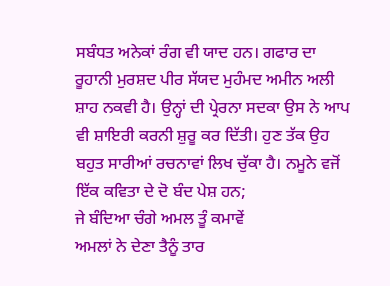ਸਬੰਧਤ ਅਨੇਕਾਂ ਰੰਗ ਵੀ ਯਾਦ ਹਨ। ਗਫਾਰ ਦਾ ਰੂਹਾਨੀ ਮੁਰਸ਼ਦ ਪੀਰ ਸੱਯਦ ਮੁਹੰਮਦ ਅਮੀਨ ਅਲੀ ਸ਼ਾਹ ਨਕਵੀ ਹੈ। ਉਨ੍ਹਾਂ ਦੀ ਪ੍ਰੇਰਨਾ ਸਦਕਾ ਉਸ ਨੇ ਆਪ ਵੀ ਸ਼ਾਇਰੀ ਕਰਨੀ ਸ਼ੁਰੂ ਕਰ ਦਿੱਤੀ। ਹੁਣ ਤੱਕ ਉਹ ਬਹੁਤ ਸਾਰੀਆਂ ਰਚਨਾਵਾਂ ਲਿਖ ਚੁੱਕਾ ਹੈ। ਨਮੂਨੇ ਵਜੋਂ ਇੱਕ ਕਵਿਤਾ ਦੇ ਦੋ ਬੰਦ ਪੇਸ਼ ਹਨ;
ਜੇ ਬੰਦਿਆ ਚੰਗੇ ਅਮਲ ਤੂੰ ਕਮਾਵੇਂ
ਅਮਲਾਂ ਨੇ ਦੇਣਾ ਤੈਨੂੰ ਤਾਰ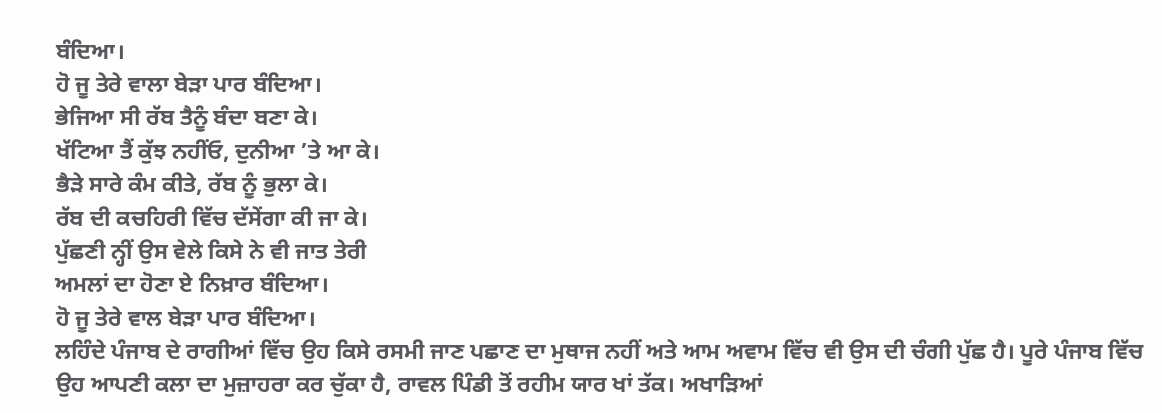ਬੰਦਿਆ।
ਹੋ ਜੂ ਤੇਰੇ ਵਾਲਾ ਬੇੜਾ ਪਾਰ ਬੰਦਿਆ।
ਭੇਜਿਆ ਸੀ ਰੱਬ ਤੈਨੂੰ ਬੰਦਾ ਬਣਾ ਕੇ।
ਖੱਟਿਆ ਤੈਂ ਕੁੱਝ ਨਹੀਂਓ, ਦੁਨੀਆ ’ਤੇ ਆ ਕੇ।
ਭੈੜੇ ਸਾਰੇ ਕੰਮ ਕੀਤੇ, ਰੱਬ ਨੂੰ ਭੁਲਾ ਕੇ।
ਰੱਬ ਦੀ ਕਚਹਿਰੀ ਵਿੱਚ ਦੱਸੇਂਗਾ ਕੀ ਜਾ ਕੇ।
ਪੁੱਛਣੀ ਨ੍ਹੀਂ ਉਸ ਵੇਲੇ ਕਿਸੇ ਨੇ ਵੀ ਜਾਤ ਤੇਰੀ
ਅਮਲਾਂ ਦਾ ਹੋਣਾ ਏ ਨਿਖ਼ਾਰ ਬੰਦਿਆ।
ਹੋ ਜੂ ਤੇਰੇ ਵਾਲ ਬੇੜਾ ਪਾਰ ਬੰਦਿਆ।
ਲਹਿੰਦੇ ਪੰਜਾਬ ਦੇ ਰਾਗੀਆਂ ਵਿੱਚ ਉਹ ਕਿਸੇ ਰਸਮੀ ਜਾਣ ਪਛਾਣ ਦਾ ਮੁਥਾਜ ਨਹੀਂ ਅਤੇ ਆਮ ਅਵਾਮ ਵਿੱਚ ਵੀ ਉਸ ਦੀ ਚੰਗੀ ਪੁੱਛ ਹੈ। ਪੂਰੇ ਪੰਜਾਬ ਵਿੱਚ ਉਹ ਆਪਣੀ ਕਲਾ ਦਾ ਮੁਜ਼ਾਹਰਾ ਕਰ ਚੁੱਕਾ ਹੈ, ਰਾਵਲ ਪਿੰਡੀ ਤੋਂ ਰਹੀਮ ਯਾਰ ਖਾਂ ਤੱਕ। ਅਖਾੜਿਆਂ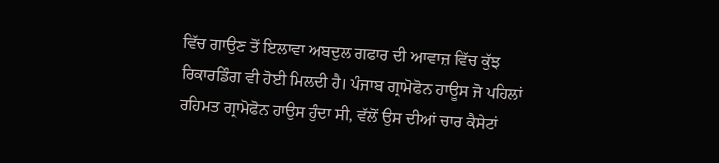ਵਿੱਚ ਗਾਉਣ ਤੋਂ ਇਲਾਵਾ ਅਬਦੁਲ ਗਫਾਰ ਦੀ ਆਵਾਜ਼ ਵਿੱਚ ਕੁੱਝ ਰਿਕਾਰਡਿੰਗ ਵੀ ਹੋਈ ਮਿਲਦੀ ਹੈ। ਪੰਜਾਬ ਗ੍ਰਾਮੋਫੋਨ ਹਾਊਸ ਜੋ ਪਹਿਲਾਂ ਰਹਿਮਤ ਗ੍ਰਾਮੋਫੋਨ ਹਾਉਸ ਹੁੰਦਾ ਸੀ, ਵੱਲੋਂ ਉਸ ਦੀਆਂ ਚਾਰ ਕੈਸੇਟਾਂ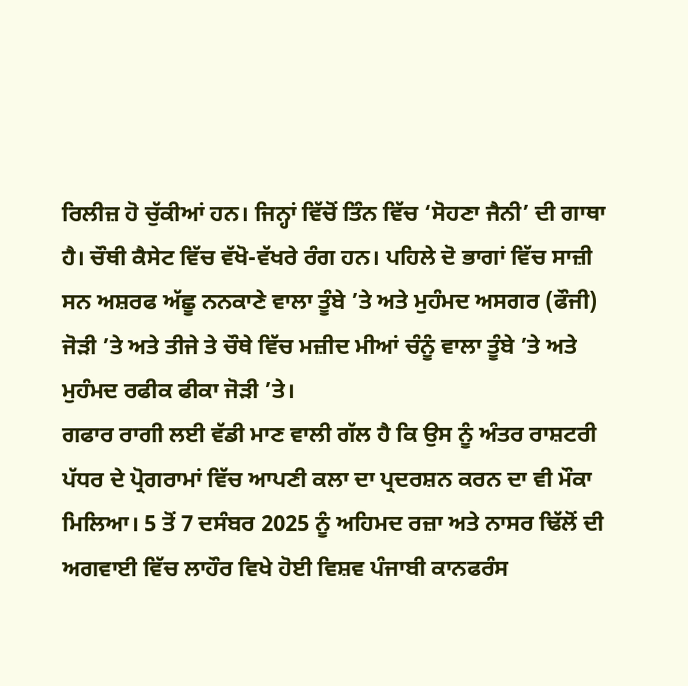ਰਿਲੀਜ਼ ਹੋ ਚੁੱਕੀਆਂ ਹਨ। ਜਿਨ੍ਹਾਂ ਵਿੱਚੋਂ ਤਿੰਨ ਵਿੱਚ ‘ਸੋਹਣਾ ਜੈਨੀ’ ਦੀ ਗਾਥਾ ਹੈ। ਚੌਥੀ ਕੈਸੇਟ ਵਿੱਚ ਵੱਖੋ-ਵੱਖਰੇ ਰੰਗ ਹਨ। ਪਹਿਲੇ ਦੋ ਭਾਗਾਂ ਵਿੱਚ ਸਾਜ਼ੀ ਸਨ ਅਸ਼ਰਫ ਅੱਛੂ ਨਨਕਾਣੇ ਵਾਲਾ ਤੂੰਬੇ ’ਤੇ ਅਤੇ ਮੁਹੰਮਦ ਅਸਗਰ (ਫੌਜੀ) ਜੋੜੀ ’ਤੇ ਅਤੇ ਤੀਜੇ ਤੇ ਚੌਥੇ ਵਿੱਚ ਮਜ਼ੀਦ ਮੀਆਂ ਚੰਨੂੰ ਵਾਲਾ ਤੂੰਬੇ ’ਤੇ ਅਤੇ ਮੁਹੰਮਦ ਰਫੀਕ ਫੀਕਾ ਜੋੜੀ ’ਤੇ।
ਗਫਾਰ ਰਾਗੀ ਲਈ ਵੱਡੀ ਮਾਣ ਵਾਲੀ ਗੱਲ ਹੈ ਕਿ ਉਸ ਨੂੰ ਅੰਤਰ ਰਾਸ਼ਟਰੀ ਪੱਧਰ ਦੇ ਪ੍ਰੋਗਰਾਮਾਂ ਵਿੱਚ ਆਪਣੀ ਕਲਾ ਦਾ ਪ੍ਰਦਰਸ਼ਨ ਕਰਨ ਦਾ ਵੀ ਮੌਕਾ ਮਿਲਿਆ। 5 ਤੋਂ 7 ਦਸੰਬਰ 2025 ਨੂੰ ਅਹਿਮਦ ਰਜ਼ਾ ਅਤੇ ਨਾਸਰ ਢਿੱਲੋਂ ਦੀ ਅਗਵਾਈ ਵਿੱਚ ਲਾਹੌਰ ਵਿਖੇ ਹੋਈ ਵਿਸ਼ਵ ਪੰਜਾਬੀ ਕਾਨਫਰੰਸ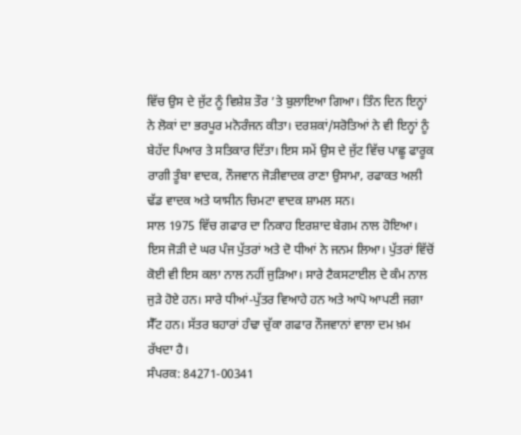ਵਿੱਚ ਉਸ ਦੇ ਜੁੱਟ ਨੂੰ ਵਿਸ਼ੇਸ਼ ਤੌਰ ’ਤੇ ਬੁਲਾਇਆ ਗਿਆ। ਤਿੰਨ ਦਿਨ ਇਨ੍ਹਾਂ ਨੇ ਲੋਕਾਂ ਦਾ ਭਰਪੂਰ ਮਨੋਰੰਜਨ ਕੀਤਾ। ਦਰਸ਼ਕਾਂ/ਸਰੋਤਿਆਂ ਨੇ ਵੀ ਇਨ੍ਹਾਂ ਨੂੰ ਬੇਹੱਦ ਪਿਆਰ ਤੇ ਸਤਿਕਾਰ ਦਿੱਤਾ। ਇਸ ਸਮੇਂ ਉਸ ਦੇ ਜੁੱਟ ਵਿੱਚ ਪਾਛੂ ਫਾਰੂਕ ਰਾਗੀ ਤੂੰਬਾ ਵਾਦਕ, ਨੌਜਵਾਨ ਜੋੜੀਵਾਦਕ ਰਾਣਾ ਉਸਾਮਾ, ਰਫਾਕਤ ਅਲੀ ਢੱਡ ਵਾਦਕ ਅਤੇ ਯਾਸੀਨ ਚਿਮਟਾ ਵਾਦਕ ਸ਼ਾਮਲ ਸਨ।
ਸਾਲ 1975 ਵਿੱਚ ਗਫਾਰ ਦਾ ਨਿਕਾਹ ਇਰਸ਼ਾਦ ਬੇਗਮ ਨਾਲ ਹੋਇਆ। ਇਸ ਜੋੜੀ ਦੇ ਘਰ ਪੰਜ ਪੁੱਤਰਾਂ ਅਤੇ ਦੋ ਧੀਆਂ ਨੇ ਜਨਮ ਲਿਆ। ਪੁੱਤਰਾਂ ਵਿੱਚੋਂ ਕੋਈ ਵੀ ਇਸ ਕਲਾ ਨਾਲ ਨਹੀਂ ਜੁੜਿਆ। ਸਾਰੇ ਟੈਕਸਟਾਈਲ ਦੇ ਕੰਮ ਨਾਲ ਜੁੜੇ ਹੋਏ ਹਨ। ਸਾਰੇ ਧੀਆਂ-ਪੁੱਤਰ ਵਿਆਹੇ ਹਨ ਅਤੇ ਆਪੋ ਆਪਣੀ ਜਗਾ ਸੈੱਟ ਹਨ। ਸੱਤਰ ਬਹਾਰਾਂ ਹੰਢਾ ਚੁੱਕਾ ਗਫਾਰ ਨੌਜਵਾਨਾਂ ਵਾਲਾ ਦਮ ਖ਼ਮ ਰੱਖਦਾ ਹੈ।
ਸੰਪਰਕ: 84271-00341